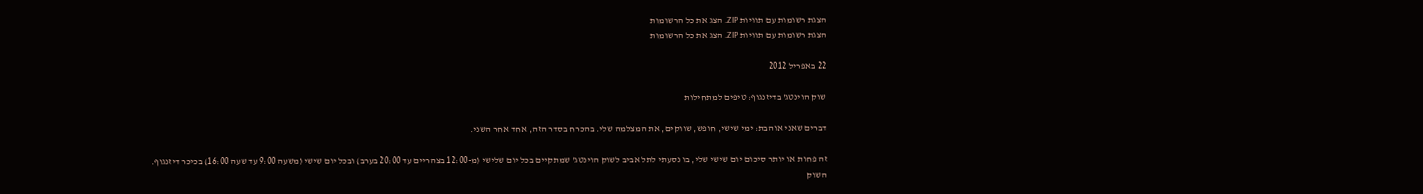הצגת רשומות עם תוויות ZIP. הצג את כל הרשומות
הצגת רשומות עם תוויות ZIP. הצג את כל הרשומות

22 באפריל 2012

שוק הוינטג' בדיזנגוף: טיפים למתחילות

דברים שאני אוהבת: ימי שישי, חופש, שווקים, את המצלמה שלי. בהכרח בסדר הזה, אחד אחר השני.

זה פחות או יותר סיכום יום שישי שלי, בו נסעתי לתל אביב לשוק הוינטג' שמתקיים בכל יום שלישי (מ-12:00 בצהריים עד 20:00 בערב) ובכל יום שישי (משעה 9:00 עד שעה 16:00) בכיכר דיזנגוף. השוק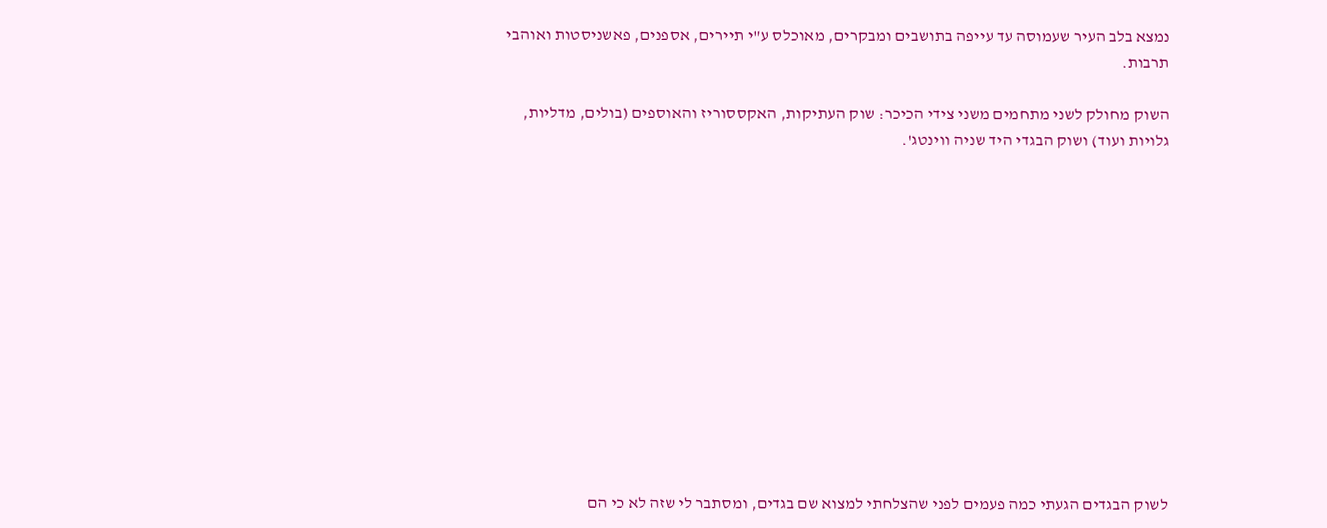נמצא בלב העיר שעמוסה עד עייפה בתושבים ומבקרים, מאוכלס ע"י תיירים, אספנים, פאשניסטות ואוהבי תרבות.

השוק מחולק לשני מתחמים משני צידי הכיכר: שוק העתיקות, האקססוריז והאוספים (בולים, מדליות, גלויות ועוד) ושוק הבגדי היד שניה ווינטג'.













לשוק הבגדים הגעתי כמה פעמים לפני שהצלחתי למצוא שם בגדים, ומסתבר לי שזה לא כי הם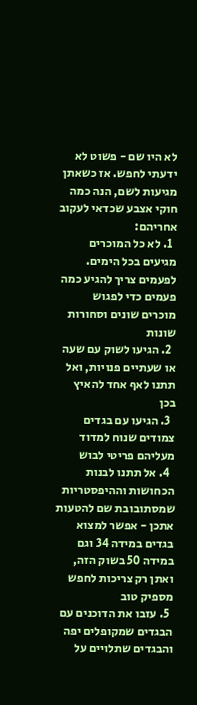לא היו שם - פשוט לא ידעתי לחפש. אז כשאתן מגיעות לשם, הנה כמה חוקי אצבע שכדאי לעקוב אחריהם:
  1. לא כל המוכרים מגיעים בכל הימים. לפעמים צריך להגיע כמה פעמים כדי לפגוש מוכרים שונים וסחורות שונות
  2. הגיעו לשוק עם שעה או שעתיים פנויות, ואל תתנו לאף אחד להאיץ בכן
  3. הגיעו עם בגדים צמודים שנוח למדוד מעליהם פריטי לבוש
  4. אל תתנו לבנות הכחושות וההיפסטריות שמסתובובת שם להטעות אתכן - אפשר למצוא בגדים במידה 34 וגם במידה 50 בשוק הזה, ואתן רק צריכות לחפש מספיק טוב
  5. עזבו את הדוכנים עם הבגדים שמקופלים יפה והבגדים שתלויים על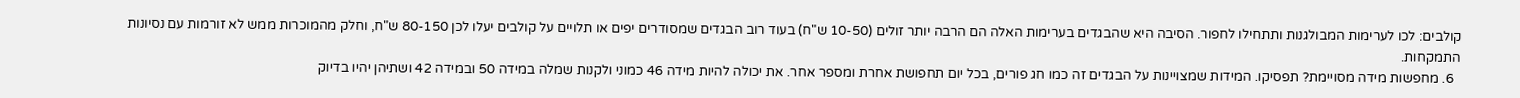קולבים: לכו לערימות המבולגנות ותתחילו לחפור. הסיבה היא שהבגדים בערימות האלה הם הרבה יותר זולים (10-50 ש"ח) בעוד רוב הבגדים שמסודרים יפים או תלויים על קולבים יעלו לכן 80-150 ש"ח, וחלק מהמוכרות ממש לא זורמות עם נסיונות התמקחות.
  6. מחפשות מידה מסויימת? תפסיקו. המידות שמצויינות על הבגדים זה כמו חג פורים, בכל יום תחפושת אחרת ומספר אחר. את יכולה להיות מידה 46 כמוני ולקנות שמלה במידה 50 ובמידה 42 ושתיהן יהיו בדיוק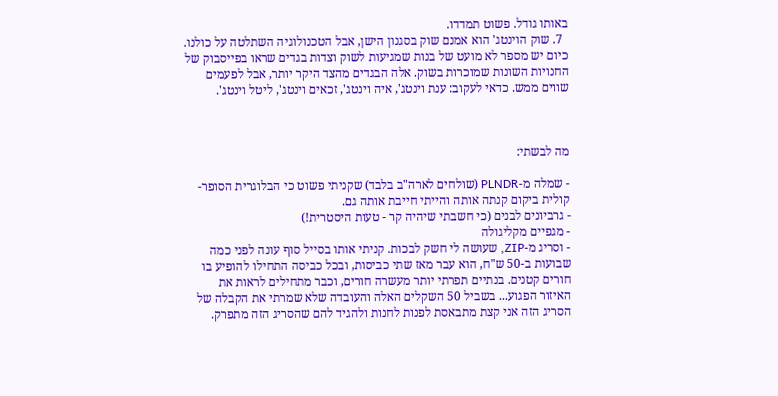באותו גודל. פשוט תמדדו.
  7. שוק הוינטג' הוא אמנם שוק בסגנון הישן, אבל הטכנולוגיה השתלטה על כולנו. כיום יש מספר לא מועט של בנות שמגיעות לשוק וצדות בגדים שראו בפייסבוק של החנויות השונות שמוכרות בשוק. אלה הבגדים מהצד היקר יותר, אבל לפעמים שווים ממש. כדאי לעקוב: ענת וינטג', איה וינטג', זכאים וינטג', ליטל וינטג'.



מה לבשתי:

- שמלה מ-PLNDR (שולחים לארה"ב בלבד) שקניתי פשוט כי הבלוגרית הסופר-קולית ביקום קנתה אותה והייתי חייבת אותה גם.
- גרביונים לבנים (כי חשבתי שיהיה קר - טעות היסטרית!)
- מגפיים מקליגולה
- וסריג מ-ZIP, שעושה לי חשק לבכות. קניתי אותו בסייל סוף עונה לפני כמה שבועות ב-50 ש"ח, הוא עבר מאז שתי כביסות, ובכל כביסה התחילו להופיע בו חורים קטנים. בנתיים תפרתי יותר מעשרה חורים, וכבר מתחילים לראות את האיזור הפגוע... בשביל 50 השקלים האלה והעובדה שלא שמרתי את הקבלה של הסריג הזה אני קצת מתבאסת לפנות לחנות ולהגיד להם שהסריג הזה מתפרק.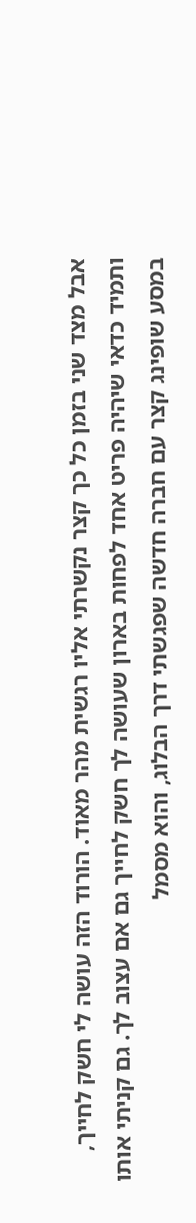אבל מצד שני בזמן כל כך קצר נקשרתי אליו רגשית מהר מאוד. הורוד הזה עושה לי חשק לחייך, ותמיד כדאי שיהיה פריט אחד לפחות בארון שעושה לך חשק לחייך גם אם עצוב לך. גם קניתי אותו במסע שופינג קצר עם חברה חדשה שפגשתי דרך הבלוג, והוא מסמל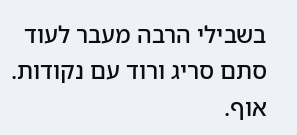בשבילי הרבה מעבר לעוד סתם סריג ורוד עם נקודות. אוף.